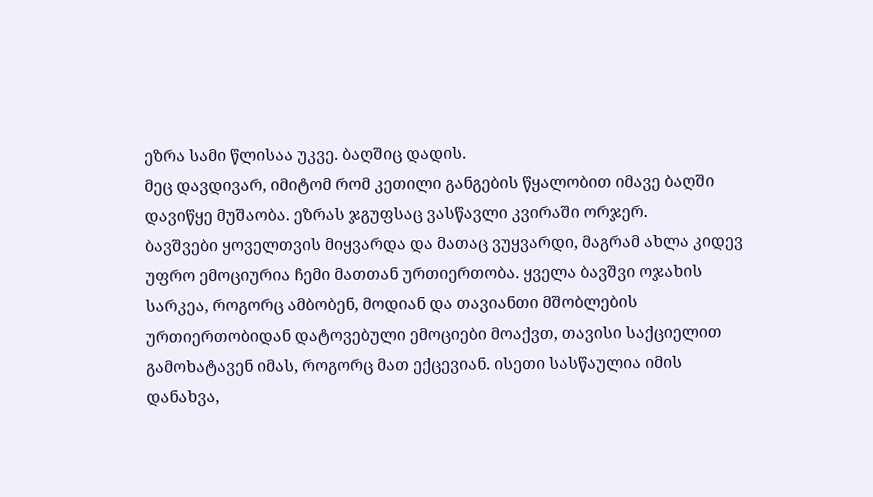ეზრა სამი წლისაა უკვე. ბაღშიც დადის.
მეც დავდივარ, იმიტომ რომ კეთილი განგების წყალობით იმავე ბაღში დავიწყე მუშაობა. ეზრას ჯგუფსაც ვასწავლი კვირაში ორჯერ.
ბავშვები ყოველთვის მიყვარდა და მათაც ვუყვარდი, მაგრამ ახლა კიდევ უფრო ემოციურია ჩემი მათთან ურთიერთობა. ყველა ბავშვი ოჯახის სარკეა, როგორც ამბობენ, მოდიან და თავიანთი მშობლების ურთიერთობიდან დატოვებული ემოციები მოაქვთ, თავისი საქციელით გამოხატავენ იმას, როგორც მათ ექცევიან. ისეთი სასწაულია იმის დანახვა,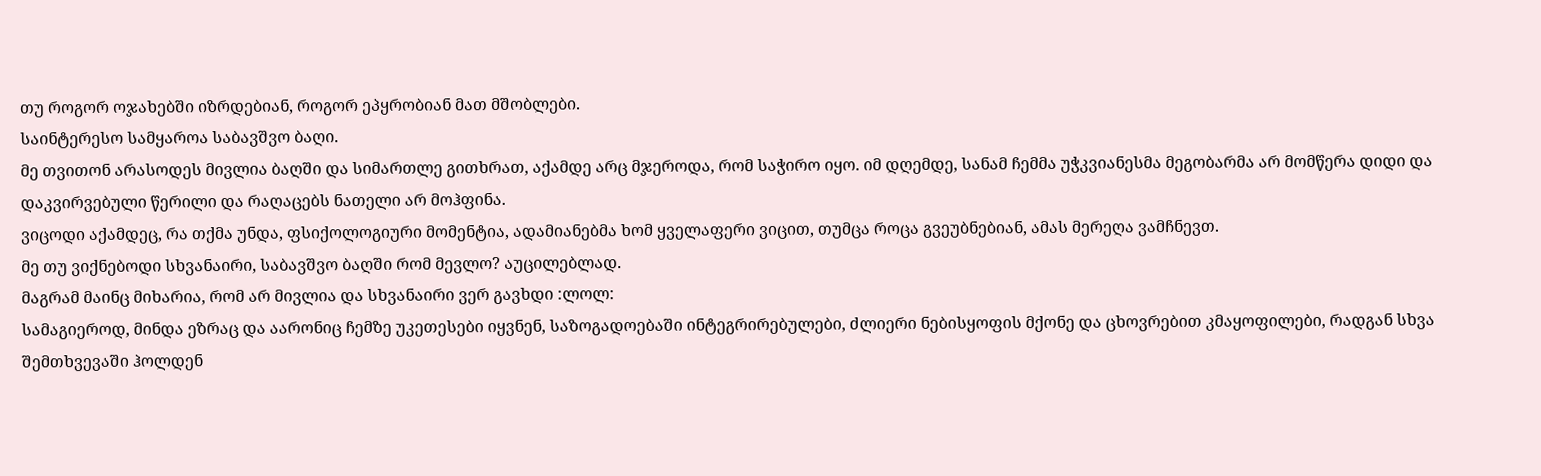თუ როგორ ოჯახებში იზრდებიან, როგორ ეპყრობიან მათ მშობლები.
საინტერესო სამყაროა საბავშვო ბაღი.
მე თვითონ არასოდეს მივლია ბაღში და სიმართლე გითხრათ, აქამდე არც მჯეროდა, რომ საჭირო იყო. იმ დღემდე, სანამ ჩემმა უჭკვიანესმა მეგობარმა არ მომწერა დიდი და დაკვირვებული წერილი და რაღაცებს ნათელი არ მოჰფინა.
ვიცოდი აქამდეც, რა თქმა უნდა, ფსიქოლოგიური მომენტია, ადამიანებმა ხომ ყველაფერი ვიცით, თუმცა როცა გვეუბნებიან, ამას მერეღა ვამჩნევთ.
მე თუ ვიქნებოდი სხვანაირი, საბავშვო ბაღში რომ მევლო? აუცილებლად.
მაგრამ მაინც მიხარია, რომ არ მივლია და სხვანაირი ვერ გავხდი :ლოლ:
სამაგიეროდ, მინდა ეზრაც და აარონიც ჩემზე უკეთესები იყვნენ, საზოგადოებაში ინტეგრირებულები, ძლიერი ნებისყოფის მქონე და ცხოვრებით კმაყოფილები, რადგან სხვა შემთხვევაში ჰოლდენ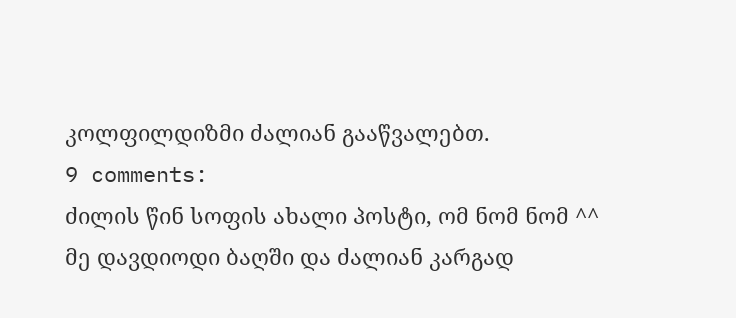კოლფილდიზმი ძალიან გააწვალებთ.
9 comments:
ძილის წინ სოფის ახალი პოსტი, ომ ნომ ნომ ^^
მე დავდიოდი ბაღში და ძალიან კარგად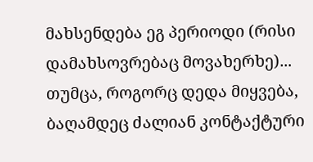მახსენდება ეგ პერიოდი (რისი დამახსოვრებაც მოვახერხე)... თუმცა, როგორც დედა მიყვება, ბაღამდეც ძალიან კონტაქტური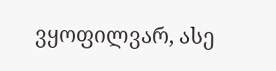ვყოფილვარ, ასე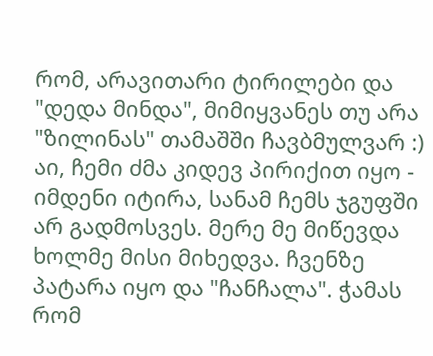რომ, არავითარი ტირილები და "დედა მინდა", მიმიყვანეს თუ არა "ზილინას" თამაშში ჩავბმულვარ :)
აი, ჩემი ძმა კიდევ პირიქით იყო - იმდენი იტირა, სანამ ჩემს ჯგუფში არ გადმოსვეს. მერე მე მიწევდა ხოლმე მისი მიხედვა. ჩვენზე პატარა იყო და "ჩანჩალა". ჭამას რომ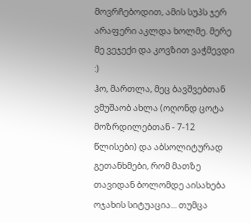მოვრჩებოდით, ამის სუპს ჯერ არაფერი აკლდა ხოლმე. მერე მე ვეჯექი და კოვზით ვაჭმევდი :)
ჰო, მართლა, მეც ბავშვებთან ვმუშაობ ახლა (ოღონდ ცოტა მოზრდილებთან - 7-12 წლისები) და აბსოლიტურად გეთანხმები, რომ მათზე თავიდან ბოლომდე აისახება ოჯახის სიტუაცია... თუმცა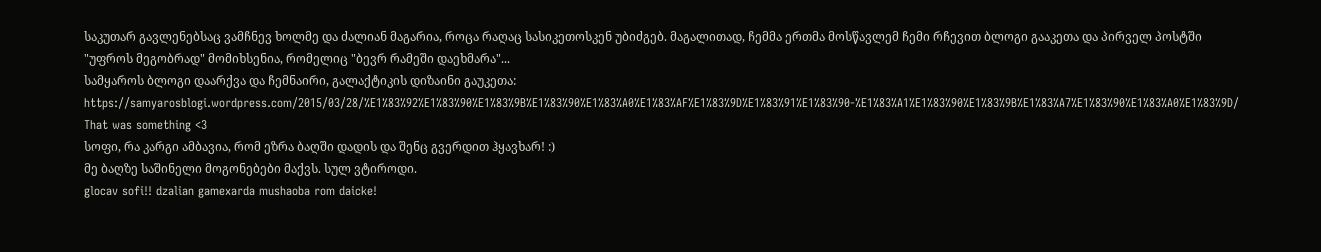საკუთარ გავლენებსაც ვამჩნევ ხოლმე და ძალიან მაგარია, როცა რაღაც სასიკეთოსკენ უბიძგებ. მაგალითად, ჩემმა ერთმა მოსწავლემ ჩემი რჩევით ბლოგი გააკეთა და პირველ პოსტში "უფროს მეგობრად" მომიხსენია, რომელიც "ბევრ რამეში დაეხმარა"...
სამყაროს ბლოგი დაარქვა და ჩემნაირი, გალაქტიკის დიზაინი გაუკეთა: https://samyarosblogi.wordpress.com/2015/03/28/%E1%83%92%E1%83%90%E1%83%9B%E1%83%90%E1%83%A0%E1%83%AF%E1%83%9D%E1%83%91%E1%83%90-%E1%83%A1%E1%83%90%E1%83%9B%E1%83%A7%E1%83%90%E1%83%A0%E1%83%9D/ That was something <3
სოფი, რა კარგი ამბავია, რომ ეზრა ბაღში დადის და შენც გვერდით ჰყავხარ! :)
მე ბაღზე საშინელი მოგონებები მაქვს. სულ ვტიროდი.
glocav sofi!! dzalian gamexarda mushaoba rom daicke!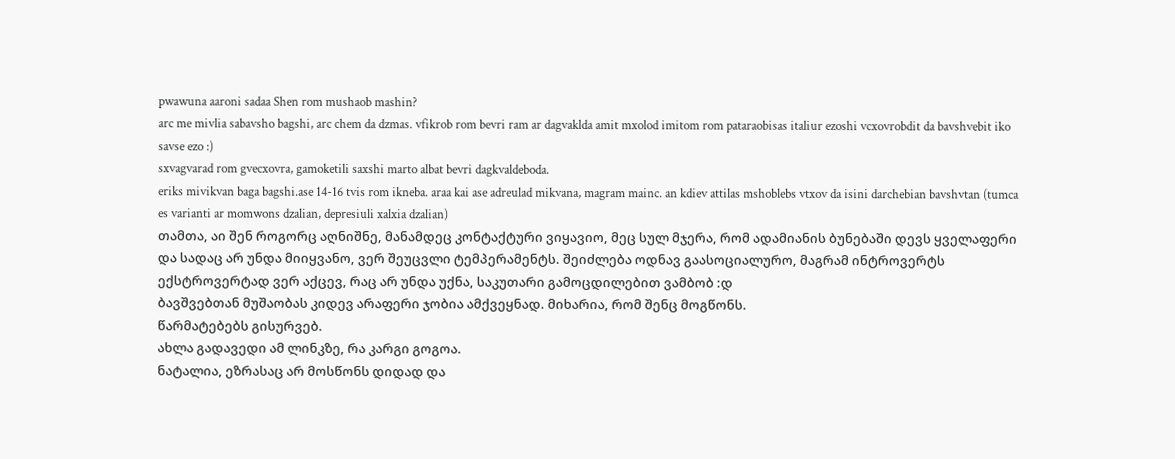pwawuna aaroni sadaa Shen rom mushaob mashin?
arc me mivlia sabavsho bagshi, arc chem da dzmas. vfikrob rom bevri ram ar dagvaklda amit mxolod imitom rom pataraobisas italiur ezoshi vcxovrobdit da bavshvebit iko savse ezo :)
sxvagvarad rom gvecxovra, gamoketili saxshi marto albat bevri dagkvaldeboda.
eriks mivikvan baga bagshi.ase 14-16 tvis rom ikneba. araa kai ase adreulad mikvana, magram mainc. an kdiev attilas mshoblebs vtxov da isini darchebian bavshvtan (tumca es varianti ar momwons dzalian, depresiuli xalxia dzalian)
თამთა, აი შენ როგორც აღნიშნე, მანამდეც კონტაქტური ვიყავიო, მეც სულ მჯერა, რომ ადამიანის ბუნებაში დევს ყველაფერი და სადაც არ უნდა მიიყვანო, ვერ შეუცვლი ტემპერამენტს. შეიძლება ოდნავ გაასოციალურო, მაგრამ ინტროვერტს ექსტროვერტად ვერ აქცევ, რაც არ უნდა უქნა, საკუთარი გამოცდილებით ვამბობ :დ
ბავშვებთან მუშაობას კიდევ არაფერი ჯობია ამქვეყნად. მიხარია, რომ შენც მოგწონს.
წარმატებებს გისურვებ.
ახლა გადავედი ამ ლინკზე, რა კარგი გოგოა.
ნატალია, ეზრასაც არ მოსწონს დიდად და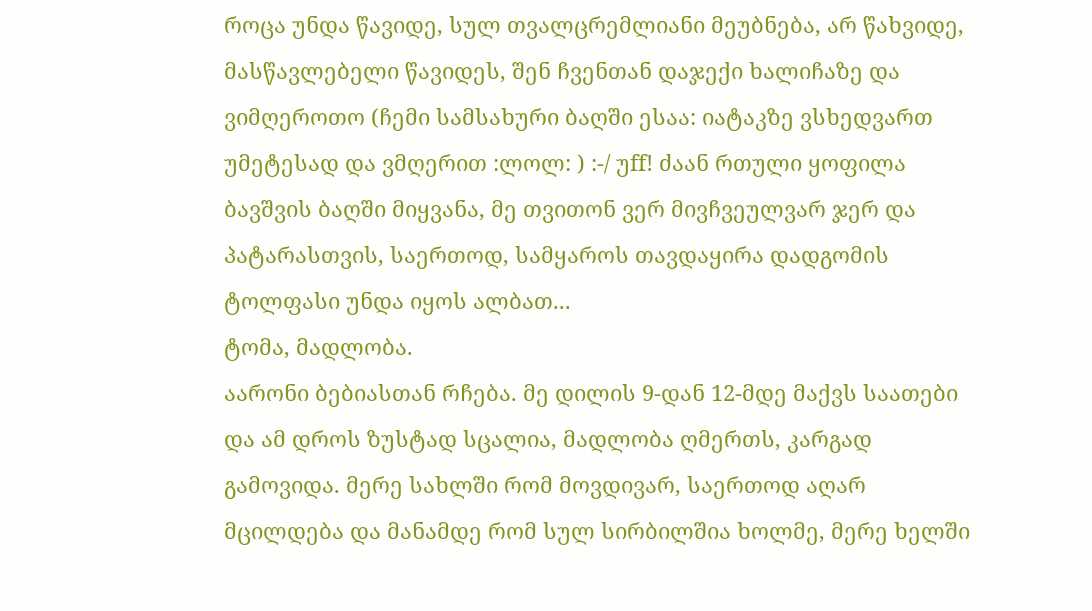როცა უნდა წავიდე, სულ თვალცრემლიანი მეუბნება, არ წახვიდე, მასწავლებელი წავიდეს, შენ ჩვენთან დაჯექი ხალიჩაზე და ვიმღეროთო (ჩემი სამსახური ბაღში ესაა: იატაკზე ვსხედვართ უმეტესად და ვმღერით :ლოლ: ) :-/ უff! ძაან რთული ყოფილა ბავშვის ბაღში მიყვანა, მე თვითონ ვერ მივჩვეულვარ ჯერ და პატარასთვის, საერთოდ, სამყაროს თავდაყირა დადგომის ტოლფასი უნდა იყოს ალბათ...
ტომა, მადლობა.
აარონი ბებიასთან რჩება. მე დილის 9-დან 12-მდე მაქვს საათები და ამ დროს ზუსტად სცალია, მადლობა ღმერთს, კარგად გამოვიდა. მერე სახლში რომ მოვდივარ, საერთოდ აღარ მცილდება და მანამდე რომ სულ სირბილშია ხოლმე, მერე ხელში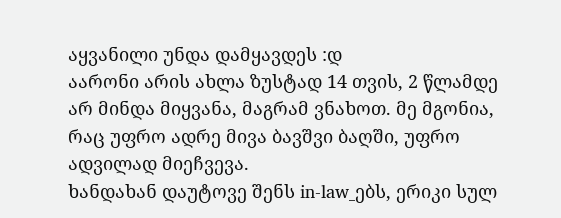აყვანილი უნდა დამყავდეს :დ
აარონი არის ახლა ზუსტად 14 თვის, 2 წლამდე არ მინდა მიყვანა, მაგრამ ვნახოთ. მე მგონია, რაც უფრო ადრე მივა ბავშვი ბაღში, უფრო ადვილად მიეჩვევა.
ხანდახან დაუტოვე შენს in-law_ებს, ერიკი სულ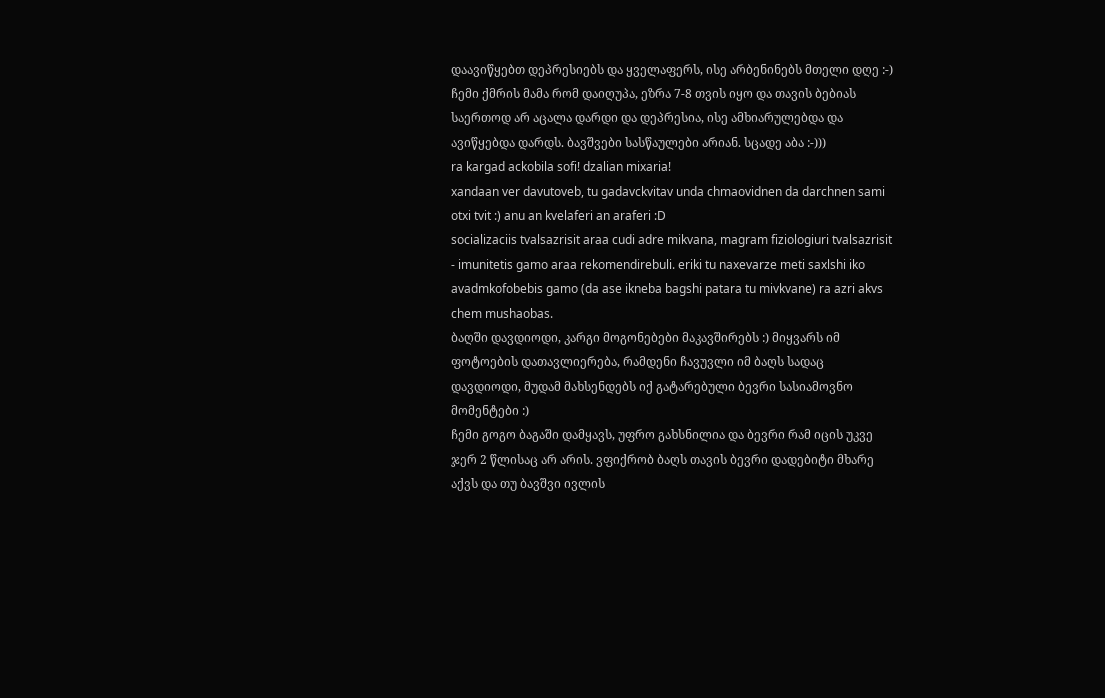დაავიწყებთ დეპრესიებს და ყველაფერს, ისე არბენინებს მთელი დღე :-)
ჩემი ქმრის მამა რომ დაიღუპა, ეზრა 7-8 თვის იყო და თავის ბებიას საერთოდ არ აცალა დარდი და დეპრესია, ისე ამხიარულებდა და ავიწყებდა დარდს. ბავშვები სასწაულები არიან. სცადე აბა :-)))
ra kargad ackobila sofi! dzalian mixaria!
xandaan ver davutoveb, tu gadavckvitav unda chmaovidnen da darchnen sami otxi tvit :) anu an kvelaferi an araferi :D
socializaciis tvalsazrisit araa cudi adre mikvana, magram fiziologiuri tvalsazrisit - imunitetis gamo araa rekomendirebuli. eriki tu naxevarze meti saxlshi iko avadmkofobebis gamo (da ase ikneba bagshi patara tu mivkvane) ra azri akvs chem mushaobas.
ბაღში დავდიოდი, კარგი მოგონებები მაკავშირებს :) მიყვარს იმ ფოტოების დათავლიერება, რამდენი ჩავუვლი იმ ბაღს სადაც დავდიოდი, მუდამ მახსენდებს იქ გატარებული ბევრი სასიამოვნო მომენტები :)
ჩემი გოგო ბაგაში დამყავს, უფრო გახსნილია და ბევრი რამ იცის უკვე ჯერ 2 წლისაც არ არის. ვფიქრობ ბაღს თავის ბევრი დადებიტი მხარე აქვს და თუ ბავშვი ივლის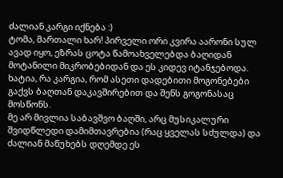ძალიან კარგი იქნება :)
ტომა, მართალი ხარ! პირველი ორი კვირა აარონი სულ ავად იყო, ეზრას ცოტა წამოახველებდა ბაღიდან მოტანილი მიკრობებიდან და ეს კიდევ იტანჯებოდა.
ხატია, რა კარგია, რომ ასეთი დადებითი მოგონებები გაქვს ბაღთან დაკავშირებით და შენს გოგონასაც მოსწონს.
მე არ მივლია საბავშვო ბაღში, არც მუსიკალური შვიდწლედი დამიმთავრებია (რაც ყველას სძულდა) და ძალიან მაწუხებს დღემდე ეს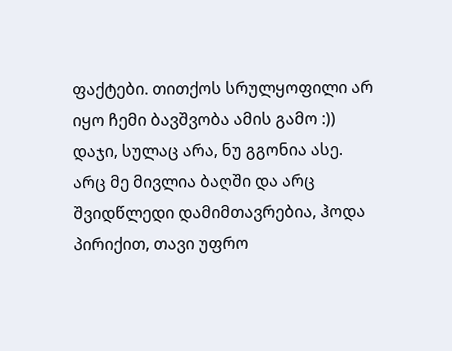ფაქტები. თითქოს სრულყოფილი არ იყო ჩემი ბავშვობა ამის გამო :))
დაჯი, სულაც არა, ნუ გგონია ასე.
არც მე მივლია ბაღში და არც შვიდწლედი დამიმთავრებია, ჰოდა პირიქით, თავი უფრო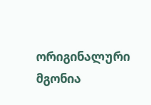ორიგინალური მგონია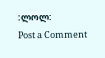:ლოლ:
Post a Comment